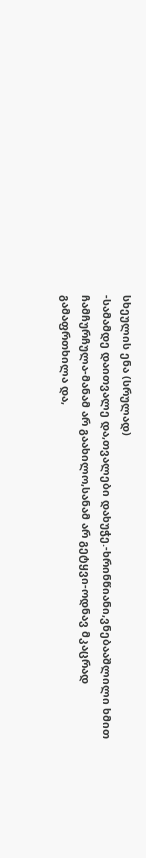სხეულის ენა (სრულად)
-სამამდე დაითვალე და,თვალები დახუჭე.-ხრინწიანი,ვნებააშლილი ხმით ჩამჩურჩულა-მანამ არ გაახილო,სანამ არ გეტყვი-ოდნავ მკაცრად გამაფრთხილა და,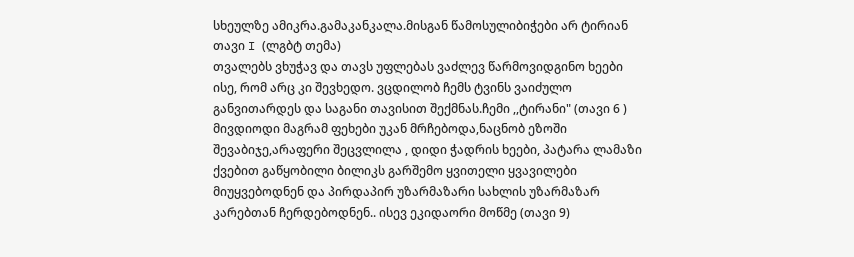სხეულზე ამიკრა.გამაკანკალა.მისგან წამოსულიბიჭები არ ტირიან თავი I (ლგბტ თემა)
თვალებს ვხუჭავ და თავს უფლებას ვაძლევ წარმოვიდგინო ხეები ისე, რომ არც კი შევხედო. ვცდილობ ჩემს ტვინს ვაიძულო განვითარდეს და საგანი თავისით შექმნას.ჩემი ,,ტირანი" (თავი 6 )
მივდიოდი მაგრამ ფეხები უკან მრჩებოდა,ნაცნობ ეზოში შევაბიჯე,არაფერი შეცვლილა , დიდი ჭადრის ხეები, პატარა ლამაზი ქვებით გაწყობილი ბილიკს გარშემო ყვითელი ყვავილები მიუყვებოდნენ და პირდაპირ უზარმაზარი სახლის უზარმაზარ კარებთან ჩერდებოდნენ.. ისევ ეკიდაორი მოწმე (თავი 9)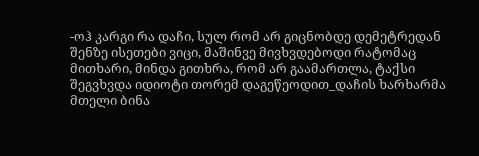-ოჰ კარგი რა დაჩი, სულ რომ არ გიცნობდე დემეტრედან შენზე ისეთები ვიცი, მაშინვე მივხვდებოდი რატომაც მითხარი, მინდა გითხრა, რომ არ გაამართლა, ტაქსი შეგვხვდა იდიოტი თორემ დაგეწეოდით_დაჩის ხარხარმა მთელი ბინა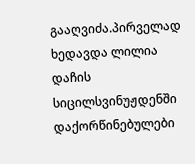გააღვიძა.პირველად ხედავდა ლილია დაჩის სიცილსვინუჟდენში დაქორწინებულები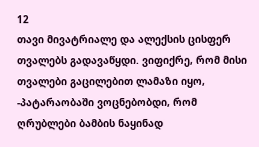12
თავი მივატრიალე და ალექსის ცისფერ თვალებს გადავაწყდი. ვიფიქრე, რომ მისი თვალები გაცილებით ლამაზი იყო, -პატარაობაში ვოცნებობდი, რომ ღრუბლები ბამბის ნაყინად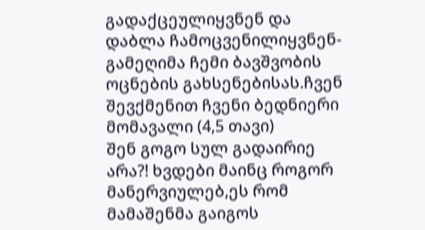გადაქცეულიყვნენ და დაბლა ჩამოცვენილიყვნენ-გამეღიმა ჩემი ბავშვობის ოცნების გახსენებისას.ჩვენ შევქმენით ჩვენი ბედნიერი მომავალი (4,5 თავი)
შენ გოგო სულ გადაირიე არა?! ხვდები მაინც როგორ მანერვიულებ,ეს რომ მამაშენმა გაიგოს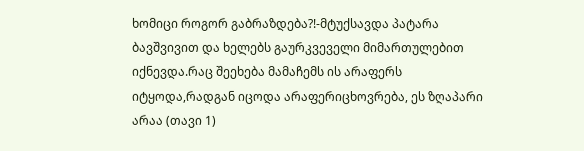ხომიცი როგორ გაბრაზდება?!-მტუქსავდა პატარა ბავშვივით და ხელებს გაურკვეველი მიმართულებით იქნევდა.რაც შეეხება მამაჩემს ის არაფერს იტყოდა,რადგან იცოდა არაფერიცხოვრება, ეს ზღაპარი არაა (თავი 1)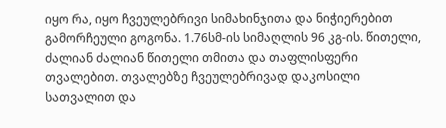იყო რა, იყო ჩვეულებრივი სიმახინჯითა და ნიჭიერებით გამორჩეული გოგონა. 1.76სმ-ის სიმაღლის 96 კგ-ის. წითელი, ძალიან ძალიან წითელი თმითა და თაფლისფერი თვალებით. თვალებზე ჩვეულებრივად დაკოსილი სათვალით და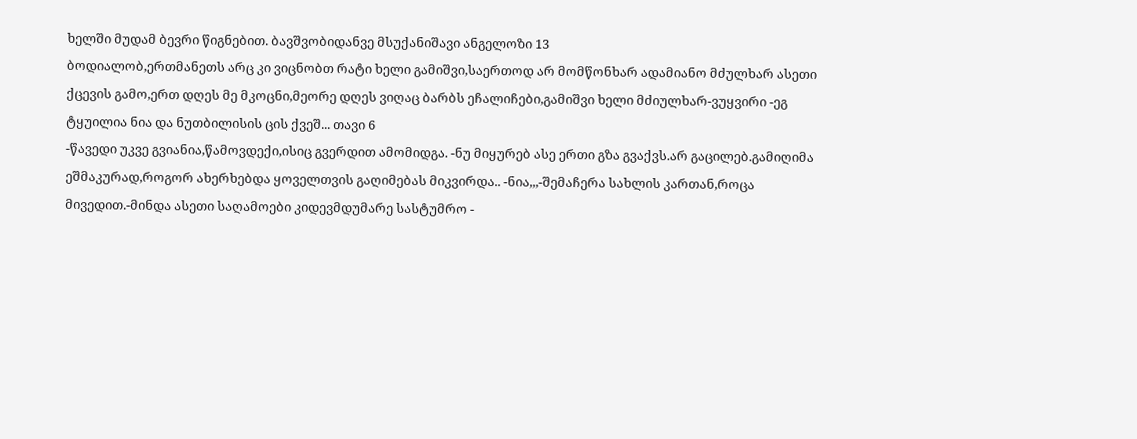ხელში მუდამ ბევრი წიგნებით. ბავშვობიდანვე მსუქანიშავი ანგელოზი 13
ბოდიალობ,ერთმანეთს არც კი ვიცნობთ რატი ხელი გამიშვი,საერთოდ არ მომწონხარ ადამიანო მძულხარ ასეთი ქცევის გამო,ერთ დღეს მე მკოცნი,მეორე დღეს ვიღაც ბარბს ეჩალიჩები,გამიშვი ხელი მძიულხარ-ვუყვირი -ეგ ტყუილია ნია და ნუთბილისის ცის ქვეშ... თავი 6
-წავედი უკვე გვიანია,წამოვდექი,ისიც გვერდით ამომიდგა. -ნუ მიყურებ ასე ერთი გზა გვაქვს.არ გაცილებ.გამიღიმა ეშმაკურად,როგორ ახერხებდა ყოველთვის გაღიმებას მიკვირდა.. -ნია,,,-შემაჩერა სახლის კართან,როცა მივედით.-მინდა ასეთი საღამოები კიდევმდუმარე სასტუმრო -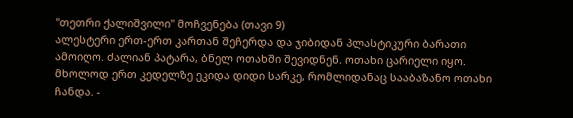"თეთრი ქალიშვილი" მოჩვენება (თავი 9)
ალესტერი ერთ-ერთ კართან შეჩერდა და ჯიბიდან პლასტიკური ბარათი ამოიღო. ძალიან პატარა, ბნელ ოთახში შევიდნენ. ოთახი ცარიელი იყო. მხოლოდ ერთ კედელზე ეკიდა დიდი სარკე, რომლიდანაც სააბაზანო ოთახი ჩანდა. -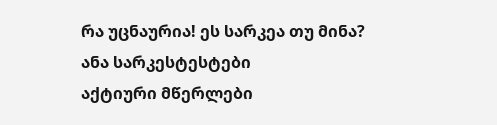რა უცნაურია! ეს სარკეა თუ მინა? ანა სარკესტესტები
აქტიური მწერლები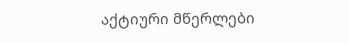აქტიური მწერლები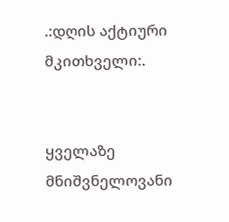.:დღის აქტიური მკითხველი:.


ყველაზე მნიშვნელოვანი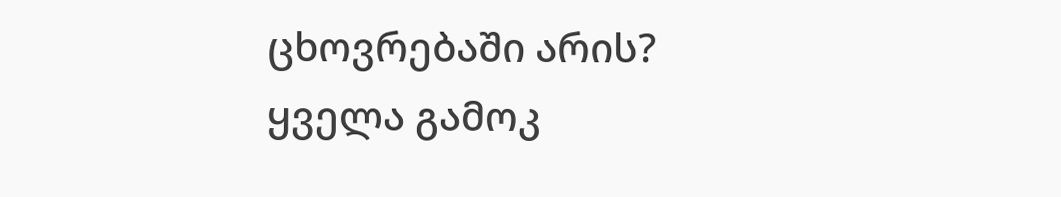ცხოვრებაში არის?
ყველა გამოკ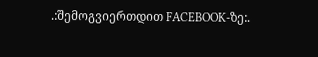.:შემოგვიერთდით FACEBOOK-ზე:.